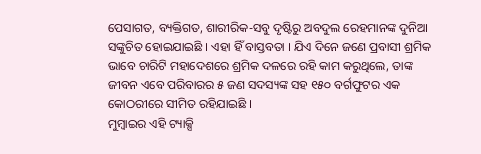ପେସାଗତ, ବ୍ୟକ୍ତିଗତ, ଶାରୀରିକ-ସବୁ ଦୃଷ୍ଟିରୁ ଅବଦୁଲ ରେହମାନଙ୍କ ଦୁନିଆ ସଙ୍କୁଚିତ ହୋଇଯାଇଛି । ଏହା ହିଁ ବାସ୍ତବତା । ଯିଏ ଦିନେ ଜଣେ ପ୍ରବାସୀ ଶ୍ରମିକ ଭାବେ ଚାରିଟି ମହାଦେଶରେ ଶ୍ରମିକ ଦଳରେ ରହି କାମ କରୁଥିଲେ, ତାଙ୍କ ଜୀବନ ଏବେ ପରିବାରର ୫ ଜଣ ସଦସ୍ୟଙ୍କ ସହ ୧୫୦ ବର୍ଗଫୁଟର ଏକ କୋଠରୀରେ ସୀମିତ ରହିଯାଇଛି ।
ମୁମ୍ବାଇର ଏହି ଟ୍ୟାକ୍ସି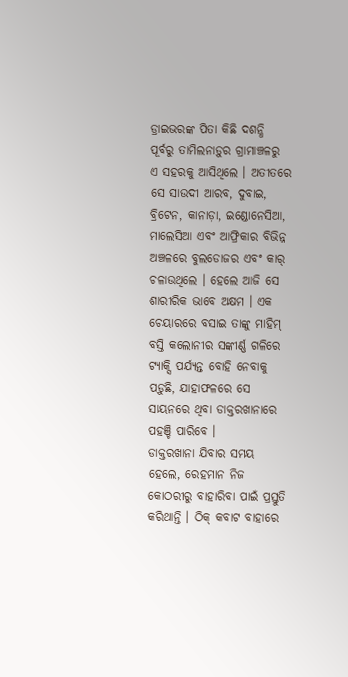ଡ୍ରାଇଭରଙ୍କ ପିତା କିଛି ଦଶନ୍ଧି ପୂର୍ବରୁ ତାମିଲନାଡ଼ୁର ଗ୍ରାମାଞ୍ଚଳରୁ ଏ ସହରକୁ ଆସିଥିଲେ । ଅତୀତରେ ସେ ସାଉଦୀ ଆରବ, ଦୁବାଇ, ବ୍ରିଟେନ, କାନାଡ଼ା, ଇଣ୍ଡୋନେସିଆ, ମାଲେସିଆ ଏବଂ ଆଫ୍ରିକାର ବିଭିନ୍ନ ଅଞ୍ଚଳରେ ବୁଲଡୋଜର ଏବଂ କାର୍ ଚଳାଉଥିଲେ । ହେଲେ ଆଜି ସେ ଶାରୀରିକ ଭାବେ ଅକ୍ଷମ । ଏକ ଚେୟାରରେ ବସାଇ ତାଙ୍କୁ ମାହିମ୍ ବସ୍ତି କଲୋନୀର ସଙ୍କୀର୍ଣ୍ଣ ଗଳିରେ ଟ୍ୟାକ୍ସି ପର୍ଯ୍ୟନ୍ତ ବୋହି ନେବାକୁ ପଡ଼ୁଛି, ଯାହାଫଳରେ ସେ ସାୟନରେ ଥିବା ଡାକ୍ତରଖାନାରେ ପହଞ୍ଚି ପାରିବେ ।
ଡାକ୍ତରଖାନା ଯିବାର ସମୟ ହେଲେ, ରେହମାନ ନିଜ କୋଠରୀରୁ ବାହାରିବା ପାଇଁ ପ୍ରସ୍ତୁତି କରିଥାନ୍ତି । ଠିକ୍ କବାଟ ବାହାରେ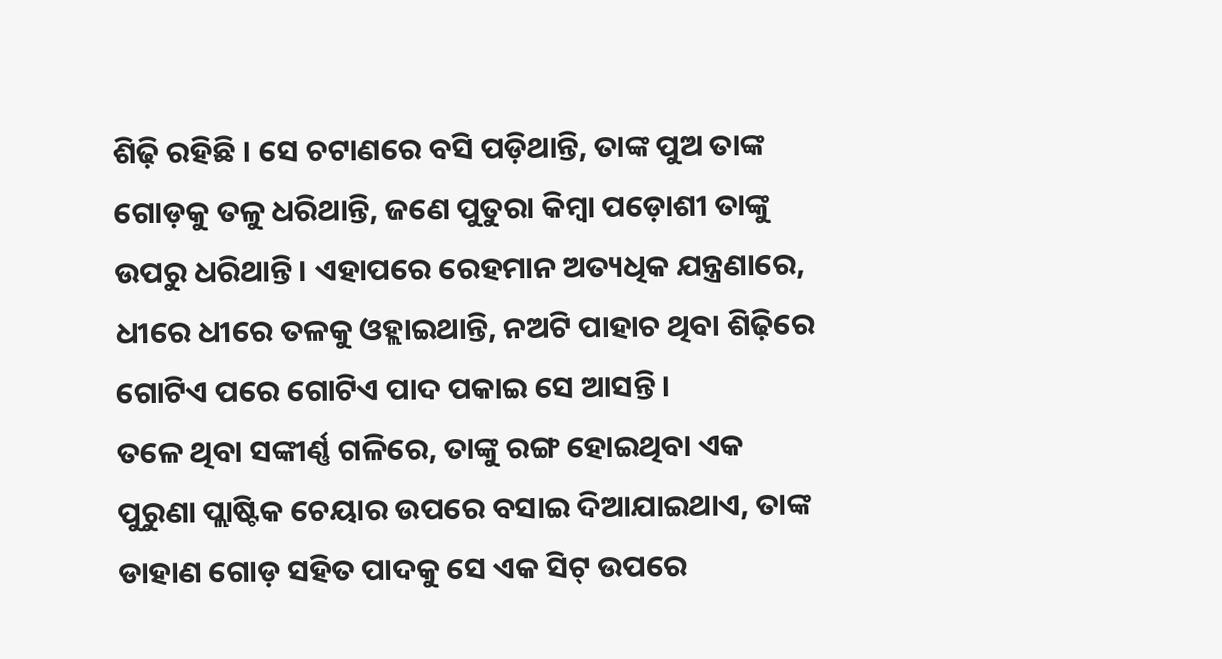ଶିଢ଼ି ରହିଛି । ସେ ଚଟାଣରେ ବସି ପଡ଼ିଥାନ୍ତି, ତାଙ୍କ ପୁଅ ତାଙ୍କ ଗୋଡ଼କୁ ତଳୁ ଧରିଥାନ୍ତି, ଜଣେ ପୁତୁରା କିମ୍ବା ପଡ଼ୋଶୀ ତାଙ୍କୁ ଉପରୁ ଧରିଥାନ୍ତି । ଏହାପରେ ରେହମାନ ଅତ୍ୟଧିକ ଯନ୍ତ୍ରଣାରେ, ଧୀରେ ଧୀରେ ତଳକୁ ଓହ୍ଲାଇଥାନ୍ତି, ନଅଟି ପାହାଚ ଥିବା ଶିଢ଼ିରେ ଗୋଟିଏ ପରେ ଗୋଟିଏ ପାଦ ପକାଇ ସେ ଆସନ୍ତି ।
ତଳେ ଥିବା ସଙ୍କୀର୍ଣ୍ଣ ଗଳିରେ, ତାଙ୍କୁ ରଙ୍ଗ ହୋଇଥିବା ଏକ ପୁରୁଣା ପ୍ଲାଷ୍ଟିକ ଚେୟାର ଉପରେ ବସାଇ ଦିଆଯାଇଥାଏ, ତାଙ୍କ ଡାହାଣ ଗୋଡ଼ ସହିତ ପାଦକୁ ସେ ଏକ ସିଟ୍ ଉପରେ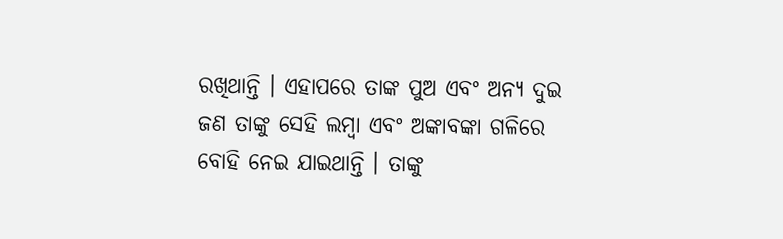ରଖିଥାନ୍ତି । ଏହାପରେ ତାଙ୍କ ପୁଅ ଏବଂ ଅନ୍ୟ ଦୁଇ ଜଣ ତାଙ୍କୁ ସେହି ଲମ୍ବା ଏବଂ ଅଙ୍କାବଙ୍କା ଗଳିରେ ବୋହି ନେଇ ଯାଇଥାନ୍ତି । ତାଙ୍କୁ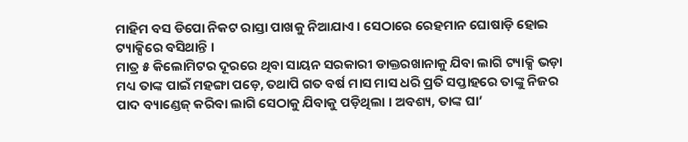ମାହିମ ବସ ଡିପୋ ନିକଟ ରାସ୍ତା ପାଖକୁ ନିଆଯାଏ । ସେଠାରେ ରେହମାନ ଘୋଷାଡ଼ି ହୋଇ ଟ୍ୟାକ୍ସିରେ ବସିଥାନ୍ତି ।
ମାତ୍ର ୫ କିଲୋମିଟର ଦୂରରେ ଥିବା ସାୟନ ସରକାରୀ ଡାକ୍ତରଖାନାକୁ ଯିବା ଲାଗି ଟ୍ୟାକ୍ସି ଭଡ଼ା ମଧ୍ୟ ତାଙ୍କ ପାଇଁ ମହଙ୍ଗା ପଡ଼େ, ତଥାପି ଗତ ବର୍ଷ ମାସ ମାସ ଧରି ପ୍ରତି ସପ୍ତାହରେ ତାଙ୍କୁ ନିଜର ପାଦ ବ୍ୟାଣ୍ଡେଜ୍ କରିବା ଲାଗି ସେଠାକୁ ଯିବାକୁ ପଡ଼ିଥିଲା । ଅବଶ୍ୟ, ତାଙ୍କ ଘା’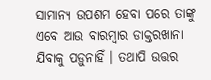ସାମାନ୍ୟ ଉପଶମ ହେବା ପରେ ତାଙ୍କୁ ଏବେ ଆଉ ବାରମ୍ବାର ଡାକ୍ତରଖାନା ଯିବାକୁ ପଡ଼ୁନାହିଁ । ତଥାପି ଉତ୍ତର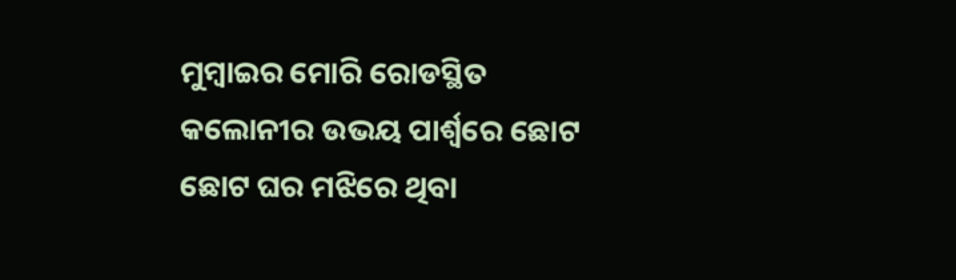ମୁମ୍ବାଇର ମୋରି ରୋଡସ୍ଥିତ କଲୋନୀର ଉଭୟ ପାର୍ଶ୍ୱରେ ଛୋଟ ଛୋଟ ଘର ମଝିରେ ଥିବା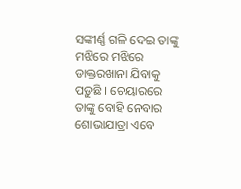ସଙ୍କୀର୍ଣ୍ଣ ଗଳି ଦେଇ ତାଙ୍କୁ ମଝିରେ ମଝିରେ ଡାକ୍ତରଖାନା ଯିବାକୁ ପଡ଼ୁଛି । ଚେୟାରରେ ତାଙ୍କୁ ବୋହି ନେବାର ଶୋଭାଯାତ୍ରା ଏବେ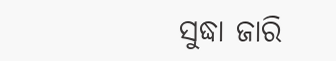ସୁଦ୍ଧା ଜାରି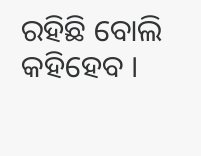ରହିଛି ବୋଲି କହିହେବ ।